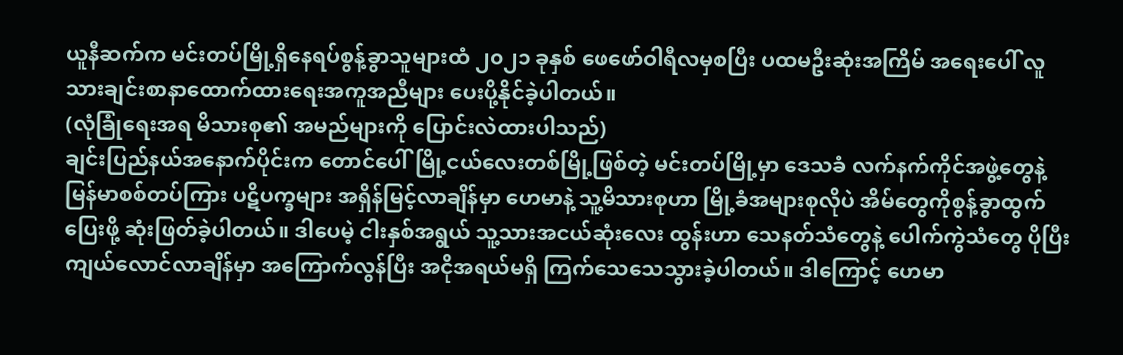ယူနီဆက်က မင်းတပ်မြို့ရှိနေရပ်စွန့်ခွာသူများထံ ၂၀၂၁ ခုနှစ် ဖေဖော်ဝါရီလမှစပြီး ပထမဦးဆုံးအကြိမ် အရေးပေါ် လူသားချင်းစာနာထောက်ထားရေးအကူအညီများ ပေးပို့နိုင်ခဲ့ပါတယ်။
(လုံခြုံရေးအရ မိသားစု၏ အမည်များကို ပြောင်းလဲထားပါသည်)
ချင်းပြည်နယ်အနောက်ပိုင်းက တောင်ပေါ်မြို့ငယ်လေးတစ်မြို့ဖြစ်တဲ့ မင်းတပ်မြို့မှာ ဒေသခံ လက်နက်ကိုင်အဖွဲ့တွေနဲ့ မြန်မာစစ်တပ်ကြား ပဋိပက္ခများ အရှိန်မြင့်လာချိန်မှာ ဟေမာနဲ့ သူ့မိသားစုဟာ မြို့ခံအများစုလိုပဲ အိမ်တွေကိုစွန့်ခွာထွက်ပြေးဖို့ ဆုံးဖြတ်ခဲ့ပါတယ်။ ဒါပေမဲ့ ငါးနှစ်အရွယ် သူ့သားအငယ်ဆုံးလေး ထွန်းဟာ သေနတ်သံတွေနဲ့ ပေါက်ကွဲသံတွေ ပိုပြီးကျယ်လောင်လာချိန်မှာ အကြောက်လွန်ပြီး အငိုအရယ်မရှိ ကြက်သေသေသွားခဲ့ပါတယ်။ ဒါကြောင့် ဟေမာ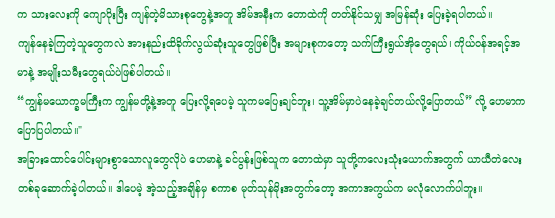က သားလေးကို ကျောပိုးပြီး ကျန်တဲ့မိသားစုတွေနဲ့အတူ အိမ်အနီးက တောထဲကို တတ်နိုင်သမျှ အမြန်ဆုံး ပြေးခဲ့ရပါတယ်။
ကျန်နေခဲ့ကြတဲ့သူတွေကလဲ အားနည်းထိခိုက်လွယ်ဆုံးသူတွေဖြစ်ပြီး အများစုကတော့ သက်ကြီးရွယ်အိုတွေရယ်၊ ကိုယ်ဝန်အရင့်အမာနဲ့ အမျိုးသမီးတွေရယ်ပဲဖြစ်ပါတယ်။
“ကျွန်မယောက္ခမကြီးက ကျွန်မတို့နဲ့အတူ ပြေးလို့ရပေမဲ့ သူကမပြေးချင်ဘူး၊ သူ့အိမ်မှာပဲနေခဲ့ချင်တယ်လို့ပြောတယ်” လို့ ဟေမာက ပြောပြပါတယ်။"
အခြားထောင်ပေါင်းများစွာသောလူတွေလိုပဲ ဟေမာနဲ့ ခင်ပွန်းဖြစ်သူက တောထဲမှာ သူတို့ကလေးသုံးယောက်အတွက် ယာယီတဲလေးတစ်ခုဆောက်ခဲ့ပါတယ်။ ဒါပေမဲ့ အဲ့သည့်အချိန်မှ စကာစ မုတ်သုန်မိုးအတွက်တော့ အကာအကွယ်က မလုံလောက်ပါဘူး။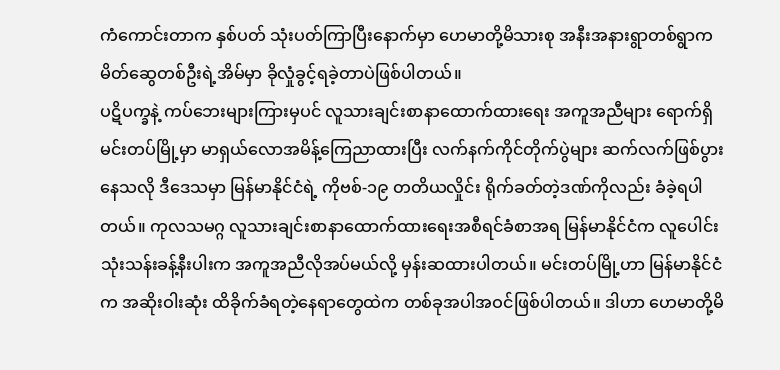ကံကောင်းတာက နှစ်ပတ် သုံးပတ်ကြာပြီးနောက်မှာ ဟေမာတို့မိသားစု အနီးအနားရွာတစ်ရွာက မိတ်ဆွေတစ်ဦးရဲ့အိမ်မှာ ခိုလှုံခွင့်ရခဲ့တာပဲဖြစ်ပါတယ်။
ပဋိပက္ခနဲ့ ကပ်ဘေးများကြားမှပင် လူသားချင်းစာနာထောက်ထားရေး အကူအညီများ ရောက်ရှိ
မင်းတပ်မြို့မှာ မာရှယ်လောအမိန့်ကြေညာထားပြီး လက်နက်ကိုင်တိုက်ပွဲများ ဆက်လက်ဖြစ်ပွားနေသလို ဒီဒေသမှာ မြန်မာနိုင်ငံရဲ့ ကိုဗစ်-၁၉ တတိယလှိုင်း ရိုက်ခတ်တဲ့ဒဏ်ကိုလည်း ခံခဲ့ရပါတယ်။ ကုလသမဂ္ဂ လူသားချင်းစာနာထောက်ထားရေးအစီရင်ခံစာအရ မြန်မာနိုင်ငံက လူပေါင်း သုံးသန်းခန့်နီးပါးက အကူအညီလိုအပ်မယ်လို့ မှန်းဆထားပါတယ်။ မင်းတပ်မြို့ဟာ မြန်မာနိုင်ငံက အဆိုးဝါးဆုံး ထိခိုက်ခံရတဲ့နေရာတွေထဲက တစ်ခုအပါအဝင်ဖြစ်ပါတယ်။ ဒါဟာ ဟေမာတို့မိ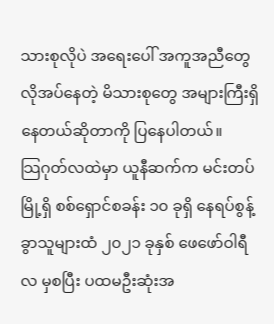သားစုလိုပဲ အရေးပေါ် အကူအညီတွေ လိုအပ်နေတဲ့ မိသားစုတွေ အများကြီးရှိနေတယ်ဆိုတာကို ပြနေပါတယ်။
သြဂုတ်လထဲမှာ ယူနီဆက်က မင်းတပ်မြို့ရှိ စစ်ရှောင်စခန်း ၁၀ ခုရှိ နေရပ်စွန့်ခွာသူများထံ ၂၀၂၁ ခုနှစ် ဖေဖော်ဝါရီလ မှစပြီး ပထမဦးဆုံးအ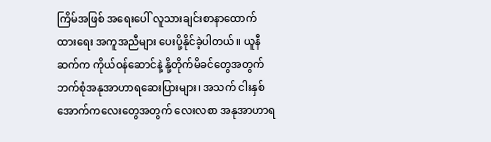ကြိမ်အဖြစ် အရေးပေါ် လူသားချင်းစာနာထောက်ထားရေး အကူအညီများ ပေးပို့နိုင်ခဲ့ပါတယ်။ ယူနီဆက်က ကိုယ်ဝန်ဆောင်နဲ့ နို့တိုက်မိခင်တွေအတွက် ဘက်စုံအနုအာဟာရဆေးပြားများ၊ အသက် ငါးနှစ်အောက်ကလေးတွေအတွက် လေးလစာ အနုအာဟာရ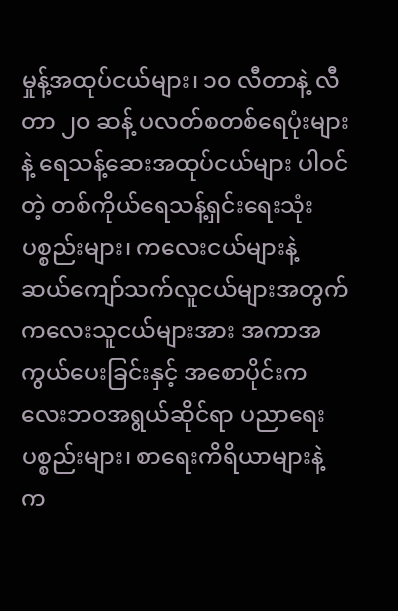မှုန့်အထုပ်ငယ်များ၊ ၁၀ လီတာနဲ့ လီတာ ၂၀ ဆန့် ပလတ်စတစ်ရေပုံးများနဲ့ ရေသန့်ဆေးအထုပ်ငယ်များ ပါဝင်တဲ့ တစ်ကိုယ်ရေသန့်ရှင်းရေးသုံးပစ္စည်းများ၊ ကလေးငယ်များနဲ့ ဆယ်ကျော်သက်လူငယ်များအတွက် ကလေးသူငယ်များအား အကာအကွယ်ပေးခြင်းနှင့် အစောပိုင်းကလေးဘဝအရွယ်ဆိုင်ရာ ပညာရေးပစ္စည်းများ၊ စာရေးကိရိယာများနဲ့ က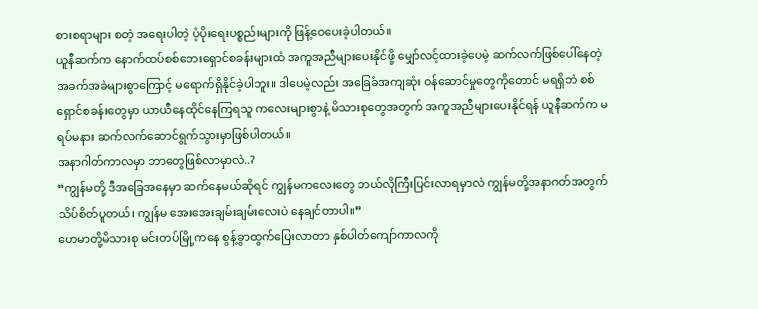စားစရာများ စတဲ့ အရေးပါတဲ့ ပံ့ပိုးရေးပစ္စည်းများကို ဖြန့်ဝေပေးခဲ့ပါတယ်။
ယူနီဆက်က နောက်ထပ်စစ်ဘေးရှောင်စခန်းများထံ အကူအညီများပေးနိုင်ဖို့ မျှော်လင့်ထားခဲ့ပေမဲ့ ဆက်လက်ဖြစ်ပေါ်နေတဲ့ အခက်အခဲများစွာကြောင့် မရောက်ရှိနိုင်ခဲ့ပါဘူး။ ဒါပေမဲ့လည်း အခြေခံအကျဆုံး ဝန်ဆောင်မှုတွေကိုတောင် မရရှိဘဲ စစ်ရှောင်စခန်းတွေမှာ ယာယီနေထိုင်နေကြရသူ ကလေးများစွာနဲ့ မိသားစုတွေအတွက် အကူအညီများပေးနိုင်ရန် ယူနီဆက်က မရပ်မနား ဆက်လက်ဆောင်ရွက်သွားမှာဖြစ်ပါတယ်။
အနာဂါတ်ကာလမှာ ဘာတွေဖြစ်လာမှာလဲ..?
“ကျွန်မတို့ ဒီအခြေအနေမှာ ဆက်နေမယ်ဆိုရင် ကျွန်မကလေးတွေ ဘယ်လိုကြီးပြင်းလာရမှာလဲ ကျွန်မတို့အနာဂတ်အတွက် သိပ်စိတ်ပူတယ်၊ ကျွန်မ အေးအေးချမ်းချမ်းလေးပဲ နေချင်တာပါ။”
ဟေမာတို့မိသားစု မင်းတပ်မြို့ကနေ စွန့်ခွာထွက်ပြေးလာတာ နှစ်ပါတ်ကျော်ကာလကို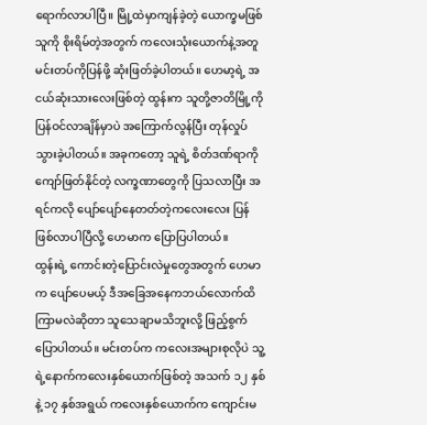ရောက်လာပါပြီ။ မြို့ထဲမှာကျန်ခဲ့တဲ့ ယောက္ခမဖြစ်သူကို စိုးရိမ်တဲ့အတွက် ကလေးသုံးယောက်နဲ့အတူ မင်းတပ်ကိုပြန်ဖို့ ဆုံးဖြတ်ခဲ့ပါတယ်။ ဟေမာ့ရဲ့ အငယ်ဆုံးသားလေးဖြစ်တဲ့ ထွန်းက သူတို့ဇာတိမြို့ကိုပြန်ဝင်လာချိန်မှာပဲ အကြောက်လွန်ပြီး တုန်လှုပ်သွားခဲ့ပါတယ်။ အခုကတော့ သူရဲ့ စိတ်ဒဏ်ရာကို ကျော်ဖြတ်နိုင်တဲ့ လက္ခဏာတွေကို ပြသလာပြီး အရင်ကလို ပျော်ပျော်နေတတ်တဲ့ကလေးလေး ပြန်ဖြစ်လာပါပြီလို့ ဟေမာက ပြောပြပါတယ်။
ထွန်းရဲ့ ကောင်းတဲ့ပြောင်းလဲမှုတွေအတွက် ဟေမာက ပျော်ပေမယ့် ဒီအခြေအနေကဘယ်လောက်ထိ ကြာမလဲဆိုတာ သူသေချာမသိဘူးလို့ ဖြည့်စွက်ပြောပါတယ်။ မင်းတပ်က ကလေးအများစုလိုပဲ သူ့ရဲ့နောက်ကလေးနှစ်ယောက်ဖြစ်တဲ့ အသက် ၁၂ နှစ်နဲ့ ၁၇ နှစ်အရွယ် ကလေးနှစ်ယောက်က ကျောင်းမ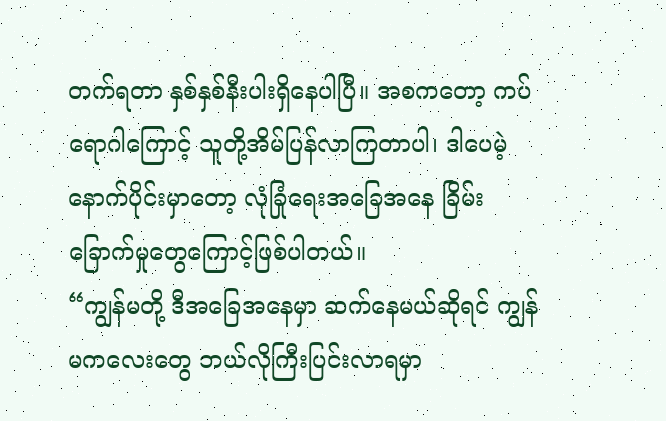တက်ရတာ နှစ်နှစ်နီးပါးရှိနေပါပြီ။ အစကတော့ ကပ်ရောဂါကြောင့် သူတို့အိမ်ပြန်လာကြတာပါ၊ ဒါပေမဲ့ နောက်ပိုင်းမှာတော့ လုံခြုံရေးအခြေအနေ ခြိမ်းခြောက်မှုတွေကြောင့်ဖြစ်ပါတယ်။
“ကျွန်မတို့ ဒီအခြေအနေမှာ ဆက်နေမယ်ဆိုရင် ကျွန်မကလေးတွေ ဘယ်လိုကြီးပြင်းလာရမှာ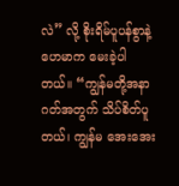လဲ” လို့ စိုးရိမ်ပူပန်စွာနဲ့ ဟေမာက မေးခဲ့ပါတယ်။ “ကျွန်မတို့အနာဂတ်အတွက် သိပ်စိတ်ပူတယ်၊ ကျွန်မ အေးအေး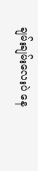ချမ်းချမ်းလေးပဲ နေ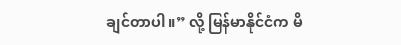ချင်တာပါ။” လို့ မြန်မာနိုင်ငံက မိ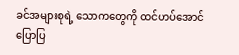ခင်အများစုရဲ့ သောကတွေကို ထင်ဟပ်အောင်ပြောပြ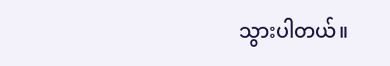သွားပါတယ်။